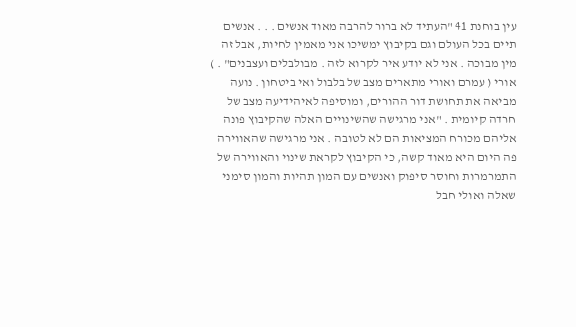עין בוחנת 41 "העתיד לא ברור להרבה מאוד אנשים . . . אנשים תיים בכל העולם וגם בקיבוץ ימשיכו אני מאמין לחיות, אבל זה מין מבוכה . אני לא יודע איר לקרוא לזה . מבולבלים ועצבנים" . ) אורי ( עמרם ואורי מתארים מצב של בלבול ואי ביטחון . נועה מביאה את תחושת דור ההורים, ומוסיפה לאיהידיעה מצב של חרדה קיומית . "אני מרגישה שהשינויים האלה שהקיבוץ פונה אליהם מכורח המציאות הם לא לטובה . אני מרגישה שהאווירה פה היום היא מאוד קשה, כי הקיבוץ לקראת שינוי והאווירה של התמרמרות וחוסר סיפוק ואנשים עם המון תהיות והמון סימני שאלה ואולי חבל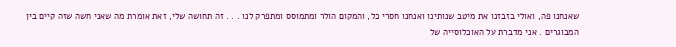שאנחנו פה, ואולי בזבזנו את מיטב שנותינו ואנחנו חסרי כל, והמקום הולר ומתמוסס ומתפרק לנו . . . זה תחושה שלי, זאת אומרת מה שאני חשה שזה קיים בין המבוגרים . אני מדברת על האוכלוסייה של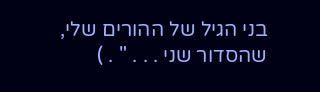בני הגיל של ההורים שלי, שהסדור שני . . . " . )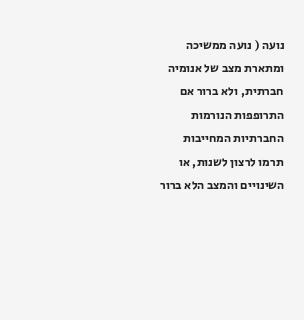נועה ( נועה ממשיכה ומתארת מצב של אנומיה חברתית, ולא ברור אם התרופפות הנורמות החברתיות המחייבות תרמו לרצון לשנות, או השינויים והמצב הלא ברור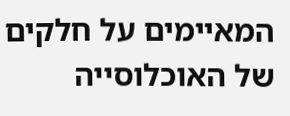המאיימים על חלקים של האוכלוסייה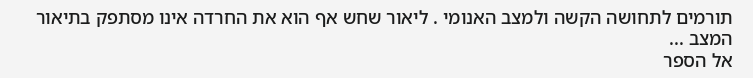תורמים לתחושה הקשה ולמצב האנומי . ליאור שחש אף הוא את החרדה אינו מסתפק בתיאור המצב ...
אל הספר